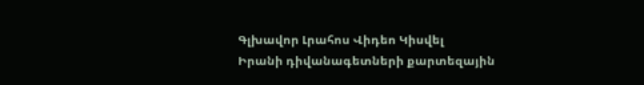Գլխավոր Լրահոս Վիդեո Կիսվել
Իրանի դիվանագետների քարտեզային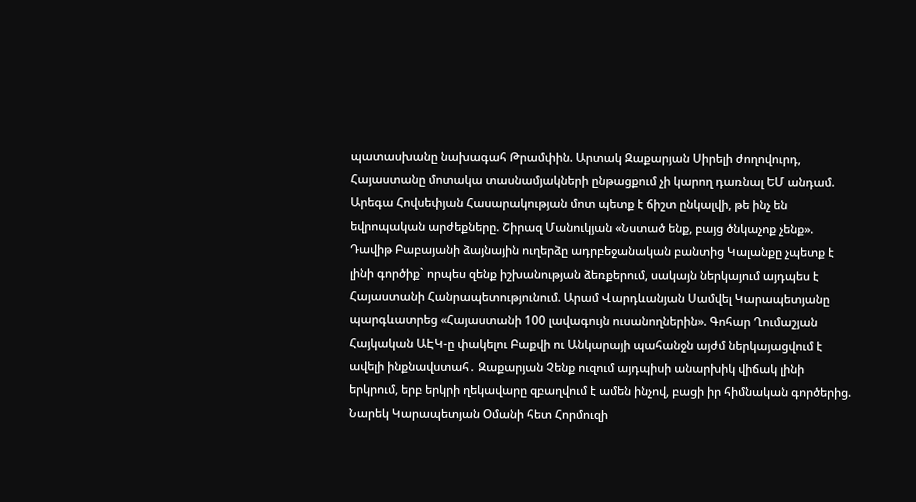պատասխանը նախագահ Թրամփին. Արտակ Զաքարյան Սիրելի ժողովուրդ, Հայաստանը մոտակա տասնամյակների ընթացքում չի կարող դառնալ ԵՄ անդամ. Արեգա Հովսեփյան Հասարակության մոտ պետք է ճիշտ ընկալվի, թե ինչ են եվրոպական արժեքները. Շիրազ Մանուկյան «Նստած ենք, բայց ծնկաչոք չենք». Դավիթ Բաբայանի ձայնային ուղերձը ադրբեջանական բանտից Կալանքը չպետք է լինի գործիք` որպես զենք իշխանության ձեռքերում, սակայն ներկայում այդպես է Հայաստանի Հանրապետությունում. Արամ Վարդևանյան Սամվել Կարապետյանը պարգևատրեց «Հայաստանի 100 լավագույն ուսանողներին». Գոհար Ղումաշյան Հայկական ԱԷԿ-ը փակելու Բաքվի ու Անկարայի պահանջն այժմ ներկայացվում է ավելի ինքնավստահ․ Զաքարյան Չենք ուզում այդպիսի անարխիկ վիճակ լինի երկրում, երբ երկրի ղեկավարը զբաղվում է ամեն ինչով, բացի իր հիմնական գործերից. Նարեկ Կարապետյան Օմանի հետ Հորմուզի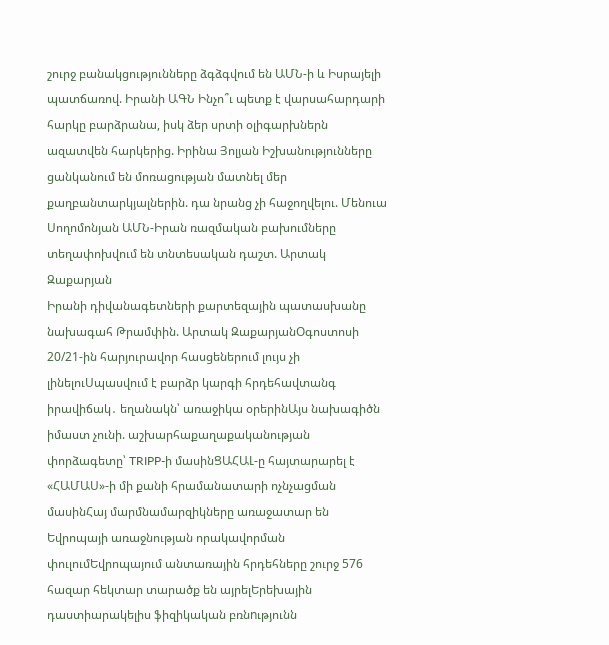շուրջ բանակցությունները ձգձգվում են ԱՄՆ-ի և Իսրայելի պատճառով. Իրանի ԱԳՆ Ինչո՞ւ պետք է վարսահարդարի հարկը բարձրանա, իսկ ձեր սրտի օլիգարխներն ազատվեն հարկերից. Իրինա Յոլյան Իշխանությունները ցանկանում են մոռացության մատնել մեր քաղբանտարկյալներին. դա նրանց չի հաջողվելու. Մենուա Սողոմոնյան ԱՄՆ-Իրան ռազմական բախումները տեղափոխվում են տնտեսական դաշտ. Արտակ Զաքարյան
Իրանի դիվանագետների քարտեզային պատասխանը նախագահ Թրամփին. Արտակ ԶաքարյանՕգոստոսի 20/21-ին հարյուրավոր հասցեներում լույս չի լինելուՍպասվում է բարձր կարգի հրդեհավտանգ իրավիճակ․ եղանակն՝ առաջիկա օրերինԱյս նախագիծն իմաստ չունի. աշխարհաքաղաքականության փորձագետը՝ TRIPP-ի մասինՑԱՀԱԼ-ը հայտարարել է «ՀԱՄԱՍ»-ի մի քանի հրամանատարի ոչնչացման մասինՀայ մարմնամարզիկները առաջատար են Եվրոպայի առաջնության որակավորման փուլումԵվրոպայում անտառային հրդեհները շուրջ 576 հազար հեկտար տարածք են այրելԵրեխային դաստիարակելիս ֆիզիկական բռնnւթյունն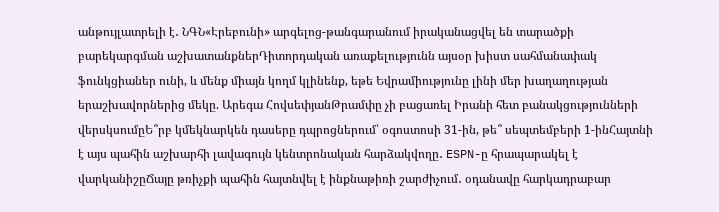անթույլատրելի է․ ՆԳՆ«Էրեբունի» արգելոց-թանգարանում իրականացվել են տարածքի բարեկարգման աշխատանքներԴիտորդական առաքելությունն այսօր խիստ սահմանափակ ֆունկցիաներ ունի, և մենք միայն կողմ կլինենք, եթե Եվրամիությունը լինի մեր խաղաղության երաշխավորներից մեկը. Արեգա ՀովսեփյանԹրամփը չի բացառել Իրանի հետ բանակցությունների վերսկսումըԵ՞րբ կմեկնարկեն դասերը դպրոցներում՝ օգոստոսի 31-ին, թե՞ սեպտեմբերի 1-ինՀայտնի է այս պահին աշխարհի լավագույն կենտրոնական հարձակվողը․ ESPN-ը հրապարակել է վարկանիշըՃայը թռիչքի պահին հայտնվել է ինքնաթիռի շարժիչում․ օդանավը հարկադրաբար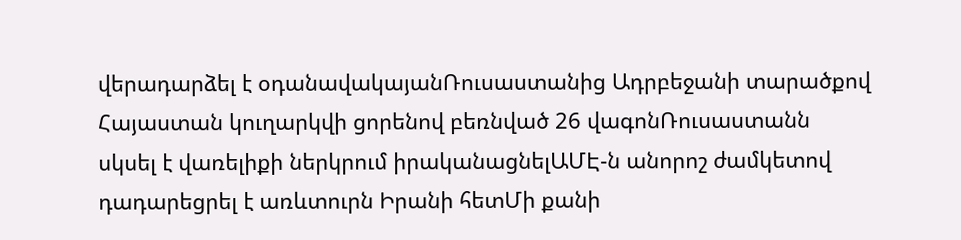վերադարձել է օդանավակայանՌուսաստանից Ադրբեջանի տարածքով Հայաստան կուղարկվի ցորենով բեռնված 26 վագոնՌուսաստանն սկսել է վառելիքի ներկրում իրականացնելԱՄԷ-ն անորոշ ժամկետով դադարեցրել է առևտուրն Իրանի հետՄի քանի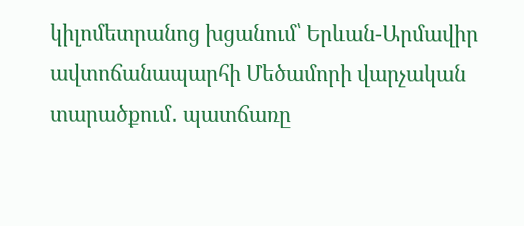կիլոմետրանոց խցանում՝ Երևան-Արմավիր ավտոճանապարհի Մեծամորի վարչական տարածքում․ պատճառը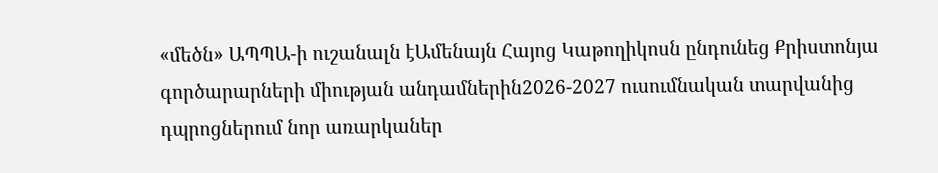«մեծն» ԱՊՊԱ-ի ուշանալն էԱմենայն Հայոց Կաթողիկոսն ընդունեց Քրիստոնյա գործարարների միության անդամներին2026-2027 ուսումնական տարվանից դպրոցներում նոր առարկաներ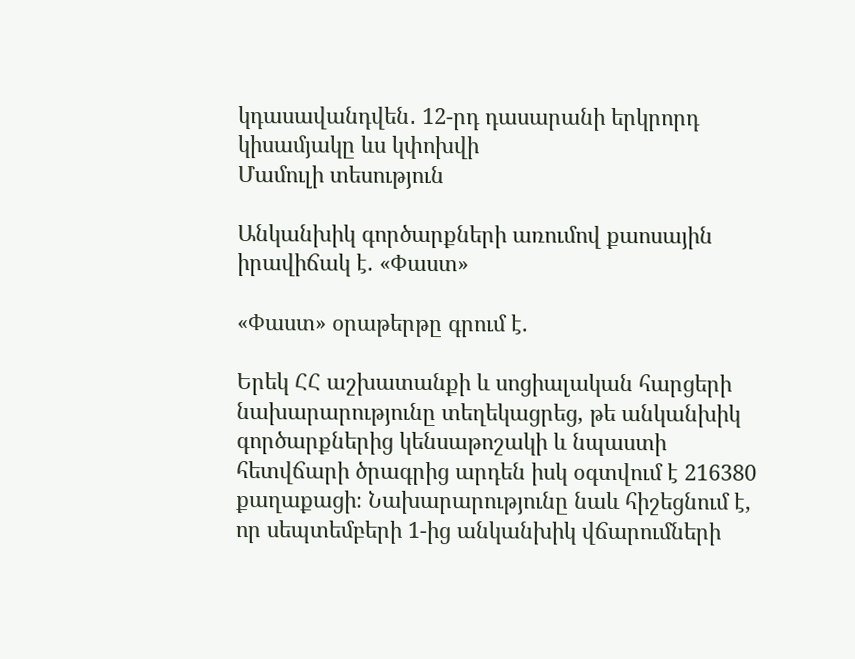կդասավանդվեն․ 12-րդ դասարանի երկրորդ կիսամյակը ևս կփոխվի
Մամուլի տեսություն

Անկանխիկ գործարքների առումով քաոսային իրավիճակ է. «Փաստ»

«Փաստ» օրաթերթը գրում է.

Երեկ ՀՀ աշխատանքի և սոցիալական հարցերի նախարարությունը տեղեկացրեց, թե անկանխիկ գործարքներից կենսաթոշակի և նպաստի հետվճարի ծրագրից արդեն իսկ օգտվում է 216380 քաղաքացի։ Նախարարությունը նաև հիշեցնում է, որ սեպտեմբերի 1-ից անկանխիկ վճարումների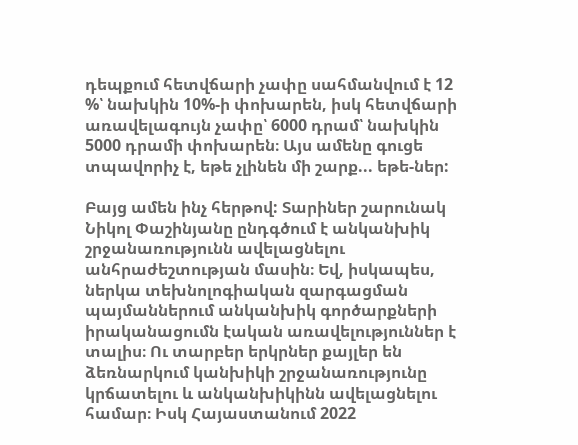դեպքում հետվճարի չափը սահմանվում է 12 %՝ նախկին 10%-ի փոխարեն, իսկ հետվճարի առավելագույն չափը՝ 6000 դրամ՝ նախկին 5000 դրամի փոխարեն։ Այս ամենը գուցե տպավորիչ է, եթե չլինեն մի շարք... եթե-ներ:

Բայց ամեն ինչ հերթով: Տարիներ շարունակ Նիկոլ Փաշինյանը ընդգծում է անկանխիկ շրջանառությունն ավելացնելու անհրաժեշտության մասին։ Եվ, իսկապես, ներկա տեխնոլոգիական զարգացման պայմաններում անկանխիկ գործարքների իրականացումն էական առավելություններ է տալիս։ Ու տարբեր երկրներ քայլեր են ձեռնարկում կանխիկի շրջանառությունը կրճատելու և անկանխիկինն ավելացնելու համար։ Իսկ Հայաստանում 2022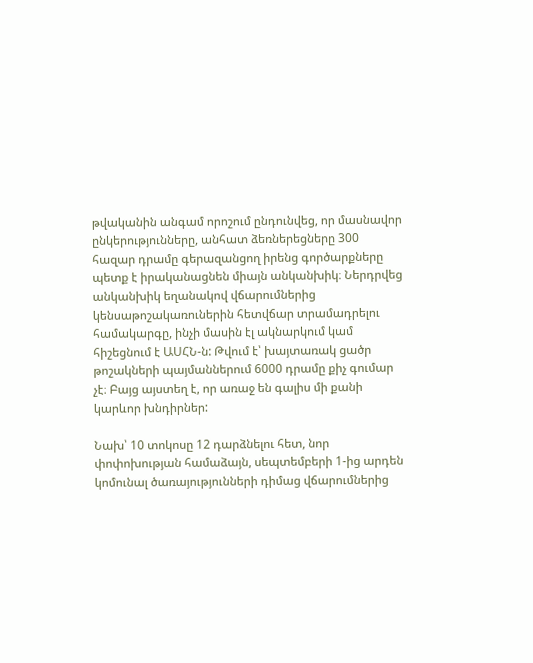թվականին անգամ որոշում ընդունվեց, որ մասնավոր ընկերությունները, անհատ ձեռներեցները 300 հազար դրամը գերազանցող իրենց գործարքները պետք է իրականացնեն միայն անկանխիկ։ Ներդրվեց անկանխիկ եղանակով վճարումներից կենսաթոշակառուներին հետվճար տրամադրելու համակարգը, ինչի մասին էլ ակնարկում կամ հիշեցնում է ԱՍՀՆ-ն: Թվում է՝ խայտառակ ցածր թոշակների պայմաններում 6000 դրամը քիչ գումար չէ։ Բայց այստեղ է, որ առաջ են գալիս մի քանի կարևոր խնդիրներ:

Նախ՝ 10 տոկոսը 12 դարձնելու հետ, նոր փոփոխության համաձայն, սեպտեմբերի 1-ից արդեն կոմունալ ծառայությունների դիմաց վճարումներից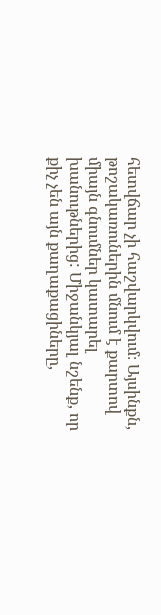հետվճար չի հաշվարկվում։ Այսինքն, թոշակառուներին մնում է քարտով միայն գնումներ կատարել խանութներից: Միջանկյալ նշենք, որ քիչ չեն այն քաղաքացիները,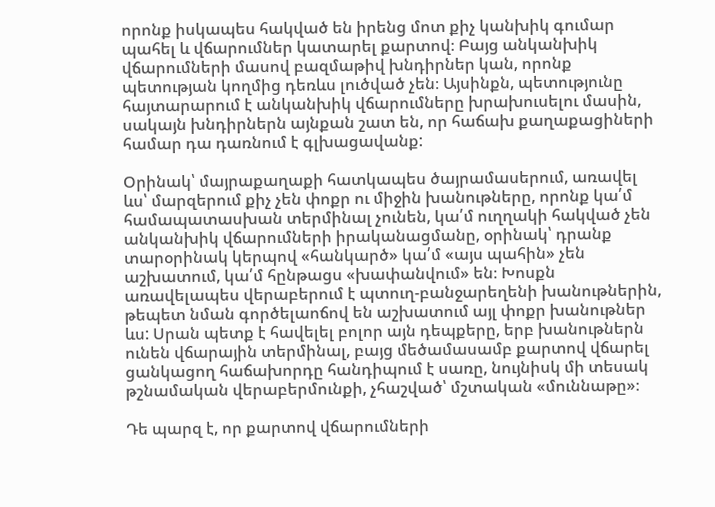որոնք իսկապես հակված են իրենց մոտ քիչ կանխիկ գումար պահել և վճարումներ կատարել քարտով։ Բայց անկանխիկ վճարումների մասով բազմաթիվ խնդիրներ կան, որոնք պետության կողմից դեռևս լուծված չեն։ Այսինքն, պետությունը հայտարարում է անկանխիկ վճարումները խրախուսելու մասին, սակայն խնդիրներն այնքան շատ են, որ հաճախ քաղաքացիների համար դա դառնում է գլխացավանք:

Օրինակ՝ մայրաքաղաքի հատկապես ծայրամասերում, առավել ևս՝ մարզերում քիչ չեն փոքր ու միջին խանութները, որոնք կա՛մ համապատասխան տերմինալ չունեն, կա՛մ ուղղակի հակված չեն անկանխիկ վճարումների իրականացմանը, օրինակ՝ դրանք տարօրինակ կերպով «հանկարծ» կա՛մ «այս պահին» չեն աշխատում, կա՛մ հընթացս «խափանվում» են։ Խոսքն առավելապես վերաբերում է պտուղ-բանջարեղենի խանութներին, թեպետ նման գործելաոճով են աշխատում այլ փոքր խանութներ ևս: Սրան պետք է հավելել բոլոր այն դեպքերը, երբ խանութներն ունեն վճարային տերմինալ, բայց մեծամասամբ քարտով վճարել ցանկացող հաճախորդը հանդիպում է սառը, նույնիսկ մի տեսակ թշնամական վերաբերմունքի, չհաշված՝ մշտական «մուննաթը»։

Դե պարզ է, որ քարտով վճարումների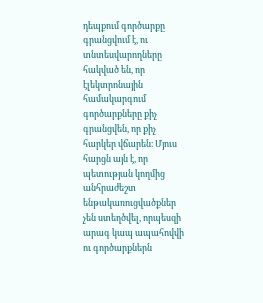դեպքում գործարքը գրանցվում է, ու տնտեսվարողները հակված են, որ էլեկտրոնային համակարգում գործարքները քիչ գրանցվեն, որ քիչ հարկեր վճարեն։ Մյուս հարցն այն է, որ պետության կողմից անհրաժեշտ ենթակառուցվածքներ չեն ստեղծվել, որպեսզի արագ կապ ապահովվի ու գործարքներն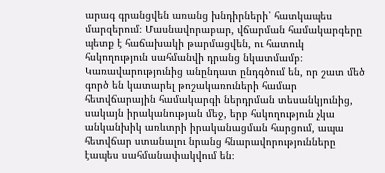արագ գրանցվեն առանց խնդիրների՝ հատկապես մարզերում։ Մասնավորաբար, վճարման համակարգերը պետք է հաճախակի թարմացվեն, ու հատուկ հսկողություն սահմանվի դրանց նկատմամբ։ Կառավարությունից անընդատ ընդգծում են, որ շատ մեծ գործ են կատարել թոշակառուների համար հետվճարային համակարգի ներդրման տեսանկյունից, սակայն իրականության մեջ, երբ հսկողություն չկա անկանխիկ առևտրի իրականացման հարցում, ապա հետվճար ստանալու նրանց հնարավորությունները էապես սահմանափակվում են։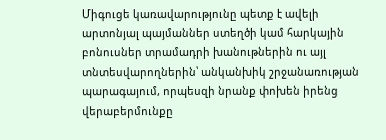Միգուցե կառավարությունը պետք է ավելի արտոնյալ պայմաններ ստեղծի կամ հարկային բոնուսներ տրամադրի խանութներին ու այլ տնտեսվարողներին՝ անկանխիկ շրջանառության պարագայում, որպեսզի նրանք փոխեն իրենց վերաբերմունքը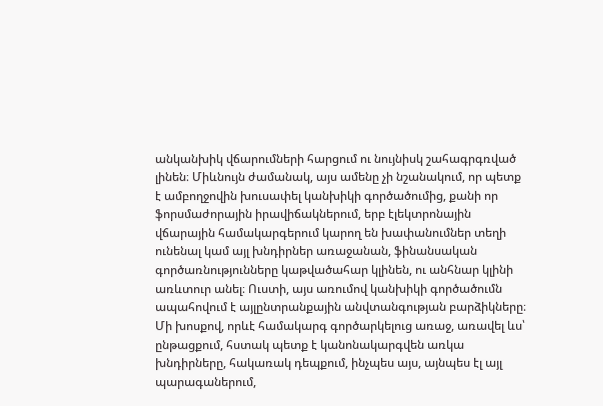անկանխիկ վճարումների հարցում ու նույնիսկ շահագրգռված լինեն։ Միևնույն ժամանակ, այս ամենը չի նշանակում, որ պետք է ամբողջովին խուսափել կանխիկի գործածումից, քանի որ ֆորսմաժորային իրավիճակներում, երբ էլեկտրոնային վճարային համակարգերում կարող են խափանումներ տեղի ունենալ կամ այլ խնդիրներ առաջանան, ֆինանսական գործառնությունները կաթվածահար կլինեն, ու անհնար կլինի առևտուր անել։ Ուստի, այս առումով կանխիկի գործածումն ապահովում է այլընտրանքային անվտանգության բարձիկները։ Մի խոսքով, որևէ համակարգ գործարկելուց առաջ, առավել ևս՝ ընթացքում, հստակ պետք է կանոնակարգվեն առկա խնդիրները, հակառակ դեպքում, ինչպես այս, այնպես էլ այլ պարագաներում,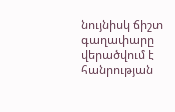նույնիսկ ճիշտ գաղափարը վերածվում է հանրության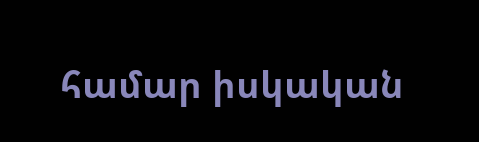համար իսկական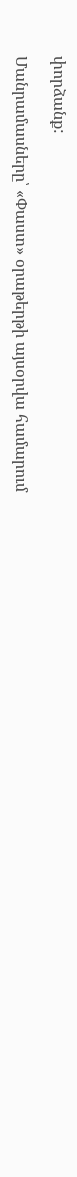փորձանք:

Մանրամասները՝ «Փաստ» օրաթերթի այսօրվա համարում